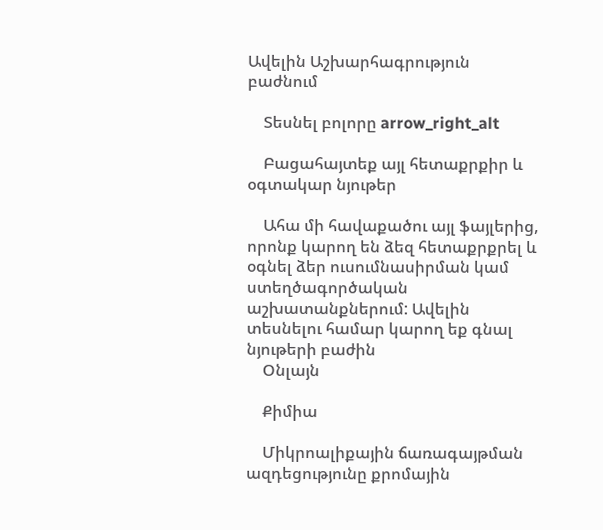Ավելին Աշխարհագրություն բաժնում

    Տեսնել բոլորը arrow_right_alt

    Բացահայտեք այլ հետաքրքիր և օգտակար նյութեր

    Ահա մի հավաքածու այլ ֆայլերից, որոնք կարող են ձեզ հետաքրքրել և օգնել ձեր ուսումնասիրման կամ ստեղծագործական աշխատանքներում: Ավելին տեսնելու համար կարող եք գնալ նյութերի բաժին
    Օնլայն

    Քիմիա

    Միկրոալիքային ճառագայթման ազդեցությունը քրոմային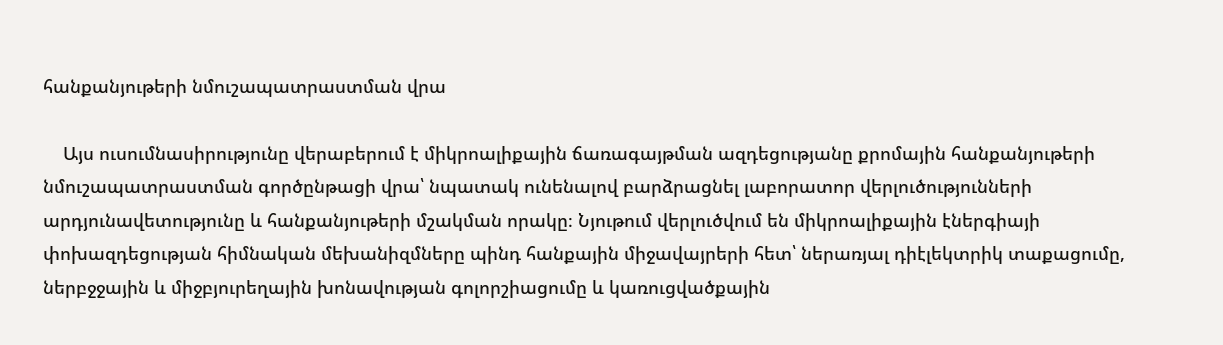հանքանյութերի նմուշապատրաստման վրա

    Այս ուսումնասիրությունը վերաբերում է միկրոալիքային ճառագայթման ազդեցությանը քրոմային հանքանյութերի նմուշապատրաստման գործընթացի վրա՝ նպատակ ունենալով բարձրացնել լաբորատոր վերլուծությունների արդյունավետությունը և հանքանյութերի մշակման որակը։ Նյութում վերլուծվում են միկրոալիքային էներգիայի փոխազդեցության հիմնական մեխանիզմները պինդ հանքային միջավայրերի հետ՝ ներառյալ դիէլեկտրիկ տաքացումը, ներբջջային և միջբյուրեղային խոնավության գոլորշիացումը և կառուցվածքային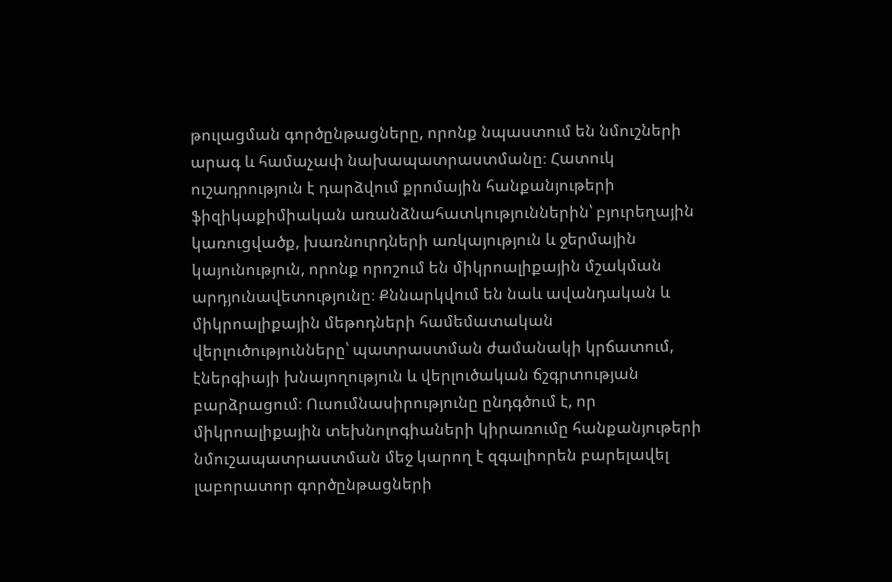թուլացման գործընթացները, որոնք նպաստում են նմուշների արագ և համաչափ նախապատրաստմանը։ Հատուկ ուշադրություն է դարձվում քրոմային հանքանյութերի ֆիզիկաքիմիական առանձնահատկություններին՝ բյուրեղային կառուցվածք, խառնուրդների առկայություն և ջերմային կայունություն, որոնք որոշում են միկրոալիքային մշակման արդյունավետությունը։ Քննարկվում են նաև ավանդական և միկրոալիքային մեթոդների համեմատական վերլուծությունները՝ պատրաստման ժամանակի կրճատում, էներգիայի խնայողություն և վերլուծական ճշգրտության բարձրացում։ Ուսումնասիրությունը ընդգծում է, որ միկրոալիքային տեխնոլոգիաների կիրառումը հանքանյութերի նմուշապատրաստման մեջ կարող է զգալիորեն բարելավել լաբորատոր գործընթացների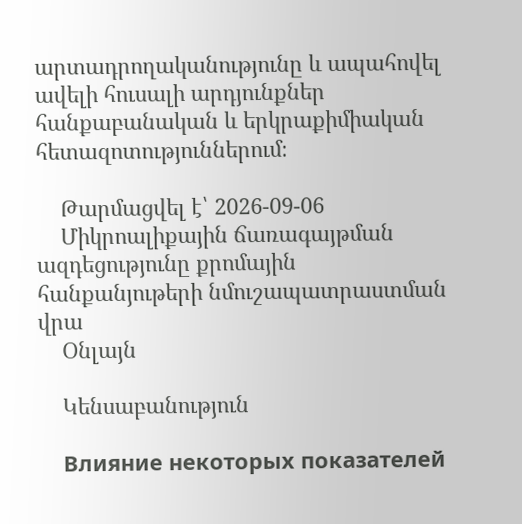արտադրողականությունը և ապահովել ավելի հուսալի արդյունքներ հանքաբանական և երկրաքիմիական հետազոտություններում։

    Թարմացվել է՝ 2026-09-06
    Միկրոալիքային ճառագայթման ազդեցությունը քրոմային հանքանյութերի նմուշապատրաստման վրա
    Օնլայն

    Կենսաբանություն

    Влияние некоторых показателей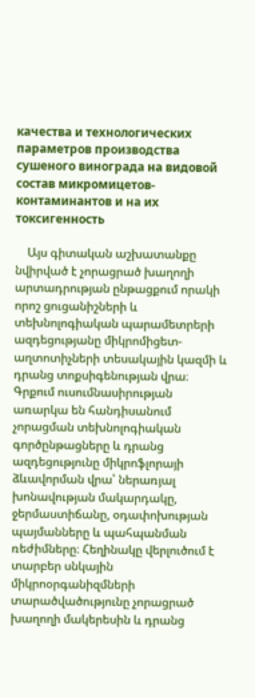качества и технологических параметров производства сушеного винограда на видовой состав микромицетов-контаминантов и на их токсигенность

    Այս գիտական աշխատանքը նվիրված է չորացրած խաղողի արտադրության ընթացքում որակի որոշ ցուցանիշների և տեխնոլոգիական պարամետրերի ազդեցությանը միկրոմիցետ-աղտոտիչների տեսակային կազմի և դրանց տոքսիգենության վրա։ Գրքում ուսումնասիրության առարկա են հանդիսանում չորացման տեխնոլոգիական գործընթացները և դրանց ազդեցությունը միկրոֆլորայի ձևավորման վրա՝ ներառյալ խոնավության մակարդակը, ջերմաստիճանը, օդափոխության պայմանները և պահպանման ռեժիմները։ Հեղինակը վերլուծում է տարբեր սնկային միկրոօրգանիզմների տարածվածությունը չորացրած խաղողի մակերեսին և դրանց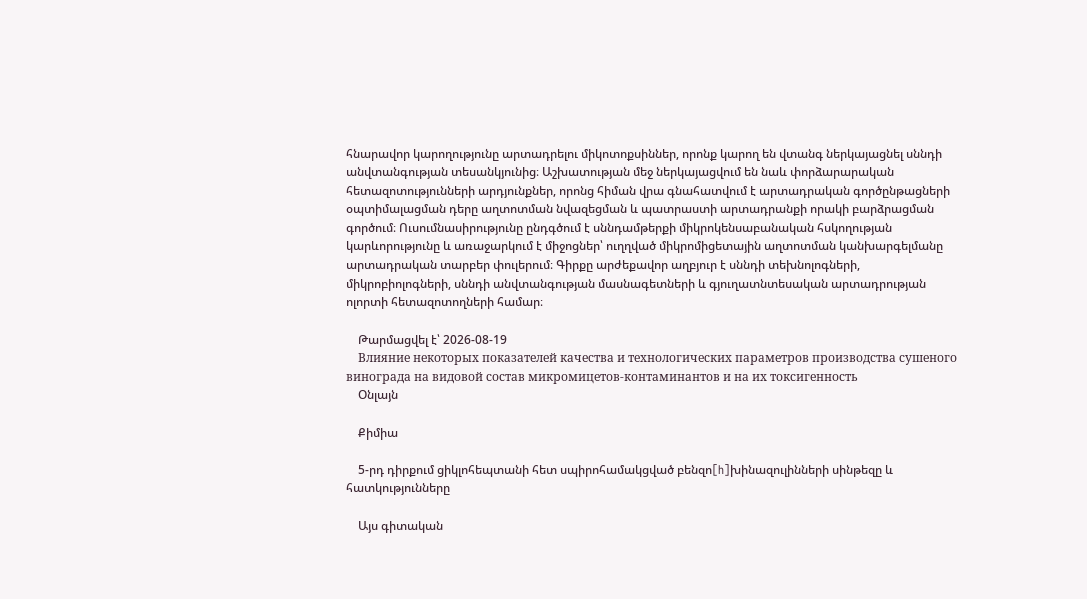հնարավոր կարողությունը արտադրելու միկոտոքսիններ, որոնք կարող են վտանգ ներկայացնել սննդի անվտանգության տեսանկյունից։ Աշխատության մեջ ներկայացվում են նաև փորձարարական հետազոտությունների արդյունքներ, որոնց հիման վրա գնահատվում է արտադրական գործընթացների օպտիմալացման դերը աղտոտման նվազեցման և պատրաստի արտադրանքի որակի բարձրացման գործում։ Ուսումնասիրությունը ընդգծում է սննդամթերքի միկրոկենսաբանական հսկողության կարևորությունը և առաջարկում է միջոցներ՝ ուղղված միկրոմիցետային աղտոտման կանխարգելմանը արտադրական տարբեր փուլերում։ Գիրքը արժեքավոր աղբյուր է սննդի տեխնոլոգների, միկրոբիոլոգների, սննդի անվտանգության մասնագետների և գյուղատնտեսական արտադրության ոլորտի հետազոտողների համար։

    Թարմացվել է՝ 2026-08-19
    Влияние некоторых показателей качества и технологических параметров производства сушеного винограда на видовой состав микромицетов-контаминантов и на их токсигенность
    Օնլայն

    Քիմիա

    5-րդ դիրքում ցիկլոհեպտանի հետ սպիրոհամակցված բենզո[h]խինազուլինների սինթեզը և հատկությունները

    Այս գիտական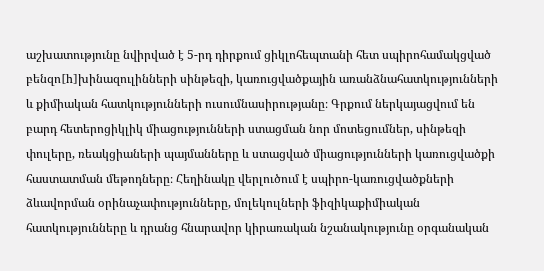աշխատությունը նվիրված է 5-րդ դիրքում ցիկլոհեպտանի հետ սպիրոհամակցված բենզո[h]խինազուլինների սինթեզի, կառուցվածքային առանձնահատկությունների և քիմիական հատկությունների ուսումնասիրությանը։ Գրքում ներկայացվում են բարդ հետերոցիկլիկ միացությունների ստացման նոր մոտեցումներ, սինթեզի փուլերը, ռեակցիաների պայմանները և ստացված միացությունների կառուցվածքի հաստատման մեթոդները։ Հեղինակը վերլուծում է սպիրո-կառուցվածքների ձևավորման օրինաչափությունները, մոլեկուլների ֆիզիկաքիմիական հատկությունները և դրանց հնարավոր կիրառական նշանակությունը օրգանական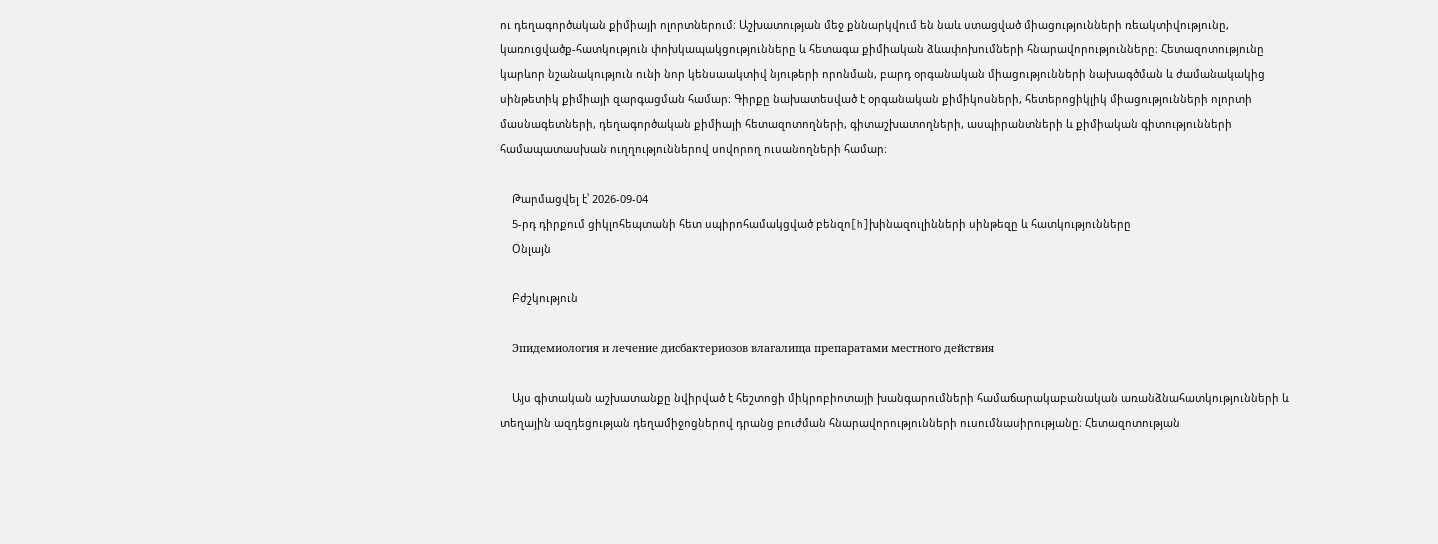ու դեղագործական քիմիայի ոլորտներում։ Աշխատության մեջ քննարկվում են նաև ստացված միացությունների ռեակտիվությունը, կառուցվածք-հատկություն փոխկապակցությունները և հետագա քիմիական ձևափոխումների հնարավորությունները։ Հետազոտությունը կարևոր նշանակություն ունի նոր կենսաակտիվ նյութերի որոնման, բարդ օրգանական միացությունների նախագծման և ժամանակակից սինթետիկ քիմիայի զարգացման համար։ Գիրքը նախատեսված է օրգանական քիմիկոսների, հետերոցիկլիկ միացությունների ոլորտի մասնագետների, դեղագործական քիմիայի հետազոտողների, գիտաշխատողների, ասպիրանտների և քիմիական գիտությունների համապատասխան ուղղություններով սովորող ուսանողների համար։

    Թարմացվել է՝ 2026-09-04
    5-րդ դիրքում ցիկլոհեպտանի հետ սպիրոհամակցված բենզո[h]խինազուլինների սինթեզը և հատկությունները
    Օնլայն

    Բժշկություն

    Эпидемиология и лечение дисбактериозов влагалища препаратами местного действия

    Այս գիտական աշխատանքը նվիրված է հեշտոցի միկրոբիոտայի խանգարումների համաճարակաբանական առանձնահատկությունների և տեղային ազդեցության դեղամիջոցներով դրանց բուժման հնարավորությունների ուսումնասիրությանը։ Հետազոտության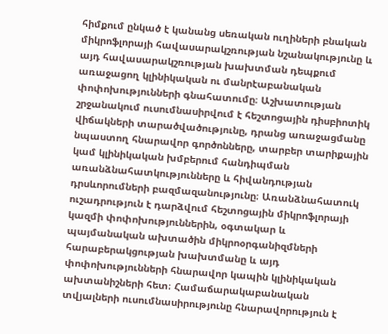հիմքում ընկած է կանանց սեռական ուղիների բնական միկրոֆլորայի հավասարակշռության նշանակությունը և այդ հավասարակշռության խախտման դեպքում առաջացող կլինիկական ու մանրէաբանական փոփոխությունների գնահատումը։ Աշխատության շրջանակում ուսումնասիրվում է հեշտոցային դիսբիոտիկ վիճակների տարածվածությունը, դրանց առաջացմանը նպաստող հնարավոր գործոնները, տարբեր տարիքային կամ կլինիկական խմբերում հանդիպման առանձնահատկությունները և հիվանդության դրսևորումների բազմազանությունը։ Առանձնահատուկ ուշադրություն է դարձվում հեշտոցային միկրոֆլորայի կազմի փոփոխություններին, օգտակար և պայմանական ախտածին միկրոօրգանիզմների հարաբերակցության խախտմանը և այդ փոփոխությունների հնարավոր կապին կլինիկական ախտանիշների հետ։ Համաճարակաբանական տվյալների ուսումնասիրությունը հնարավորություն է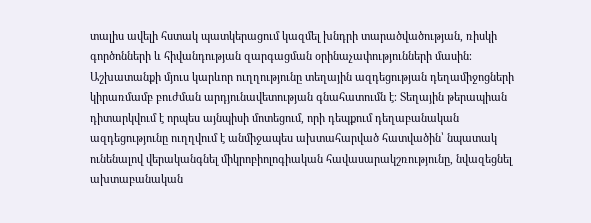տալիս ավելի հստակ պատկերացում կազմել խնդրի տարածվածության, ռիսկի գործոնների և հիվանդության զարգացման օրինաչափությունների մասին։ Աշխատանքի մյուս կարևոր ուղղությունը տեղային ազդեցության դեղամիջոցների կիրառմամբ բուժման արդյունավետության գնահատումն է։ Տեղային թերապիան դիտարկվում է որպես այնպիսի մոտեցում, որի դեպքում դեղաբանական ազդեցությունը ուղղվում է անմիջապես ախտահարված հատվածին՝ նպատակ ունենալով վերականգնել միկրոբիոլոգիական հավասարակշռությունը, նվազեցնել ախտաբանական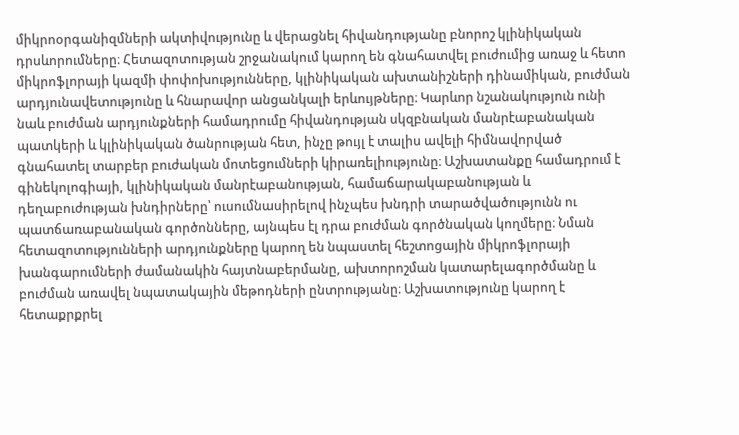միկրոօրգանիզմների ակտիվությունը և վերացնել հիվանդությանը բնորոշ կլինիկական դրսևորումները։ Հետազոտության շրջանակում կարող են գնահատվել բուժումից առաջ և հետո միկրոֆլորայի կազմի փոփոխությունները, կլինիկական ախտանիշների դինամիկան, բուժման արդյունավետությունը և հնարավոր անցանկալի երևույթները։ Կարևոր նշանակություն ունի նաև բուժման արդյունքների համադրումը հիվանդության սկզբնական մանրէաբանական պատկերի և կլինիկական ծանրության հետ, ինչը թույլ է տալիս ավելի հիմնավորված գնահատել տարբեր բուժական մոտեցումների կիրառելիությունը։ Աշխատանքը համադրում է գինեկոլոգիայի, կլինիկական մանրէաբանության, համաճարակաբանության և դեղաբուժության խնդիրները՝ ուսումնասիրելով ինչպես խնդրի տարածվածությունն ու պատճառաբանական գործոնները, այնպես էլ դրա բուժման գործնական կողմերը։ Նման հետազոտությունների արդյունքները կարող են նպաստել հեշտոցային միկրոֆլորայի խանգարումների ժամանակին հայտնաբերմանը, ախտորոշման կատարելագործմանը և բուժման առավել նպատակային մեթոդների ընտրությանը։ Աշխատությունը կարող է հետաքրքրել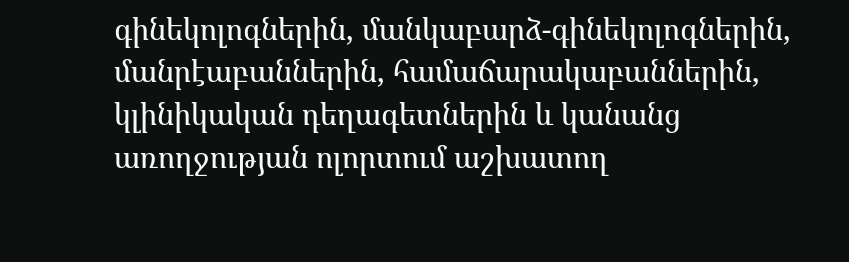գինեկոլոգներին, մանկաբարձ-գինեկոլոգներին, մանրէաբաններին, համաճարակաբաններին, կլինիկական դեղագետներին և կանանց առողջության ոլորտում աշխատող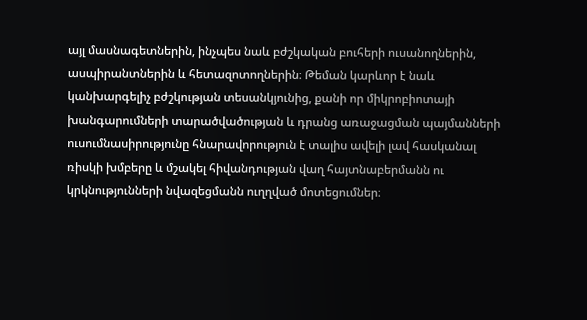այլ մասնագետներին, ինչպես նաև բժշկական բուհերի ուսանողներին, ասպիրանտներին և հետազոտողներին։ Թեման կարևոր է նաև կանխարգելիչ բժշկության տեսանկյունից, քանի որ միկրոբիոտայի խանգարումների տարածվածության և դրանց առաջացման պայմանների ուսումնասիրությունը հնարավորություն է տալիս ավելի լավ հասկանալ ռիսկի խմբերը և մշակել հիվանդության վաղ հայտնաբերմանն ու կրկնությունների նվազեցմանն ուղղված մոտեցումներ։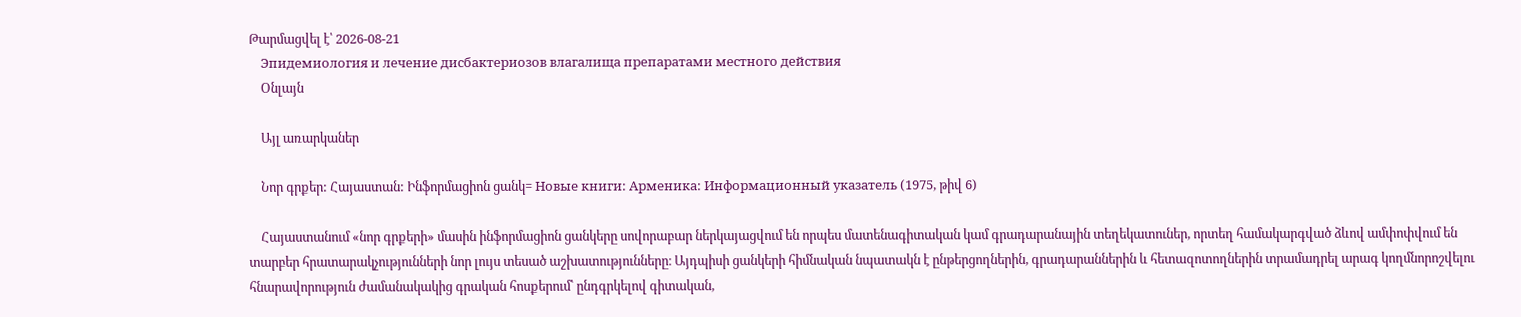Թարմացվել է՝ 2026-08-21
    Эпидемиология и лечение дисбактериозов влагалища препаратами местного действия
    Օնլայն

    Այլ առարկաներ

    Նոր գրքեր: Հայաստան: Ինֆորմացիոն ցանկ= Новые книги: Арменика: Информационный указатель (1975, թիվ 6)

    Հայաստանում «նոր գրքերի» մասին ինֆորմացիոն ցանկերը սովորաբար ներկայացվում են որպես մատենագիտական կամ գրադարանային տեղեկատուներ, որտեղ համակարգված ձևով ամփոփվում են տարբեր հրատարակչությունների նոր լույս տեսած աշխատությունները։ Այդպիսի ցանկերի հիմնական նպատակն է ընթերցողներին, գրադարաններին և հետազոտողներին տրամադրել արագ կողմնորոշվելու հնարավորություն ժամանակակից գրական հոսքերում՝ ընդգրկելով գիտական,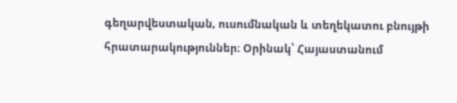գեղարվեստական, ուսումնական և տեղեկատու բնույթի հրատարակություններ։ Օրինակ՝ Հայաստանում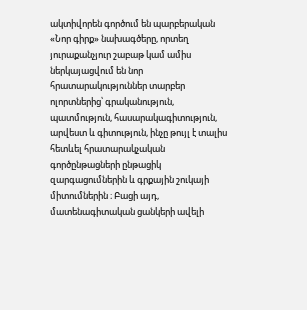ակտիվորեն գործում են պարբերական «Նոր գիրք» նախագծերը, որտեղ յուրաքանչյուր շաբաթ կամ ամիս ներկայացվում են նոր հրատարակություններ տարբեր ոլորտներից՝ գրականություն, պատմություն, հասարակագիտություն, արվեստ և գիտություն, ինչը թույլ է տալիս հետևել հրատարակչական գործընթացների ընթացիկ զարգացումներին և գրքային շուկայի միտումներին ։ Բացի այդ, մատենագիտական ցանկերի ավելի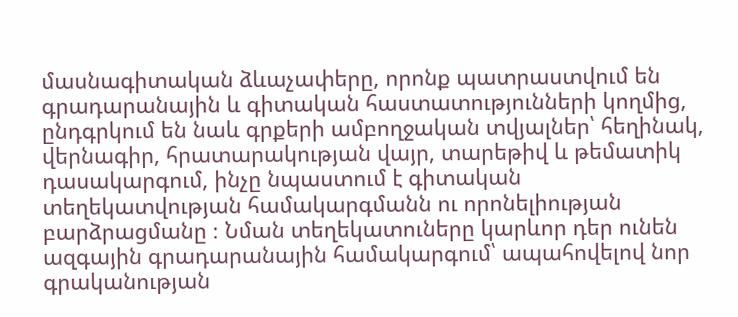մասնագիտական ձևաչափերը, որոնք պատրաստվում են գրադարանային և գիտական հաստատությունների կողմից, ընդգրկում են նաև գրքերի ամբողջական տվյալներ՝ հեղինակ, վերնագիր, հրատարակության վայր, տարեթիվ և թեմատիկ դասակարգում, ինչը նպաստում է գիտական տեղեկատվության համակարգմանն ու որոնելիության բարձրացմանը ։ Նման տեղեկատուները կարևոր դեր ունեն ազգային գրադարանային համակարգում՝ ապահովելով նոր գրականության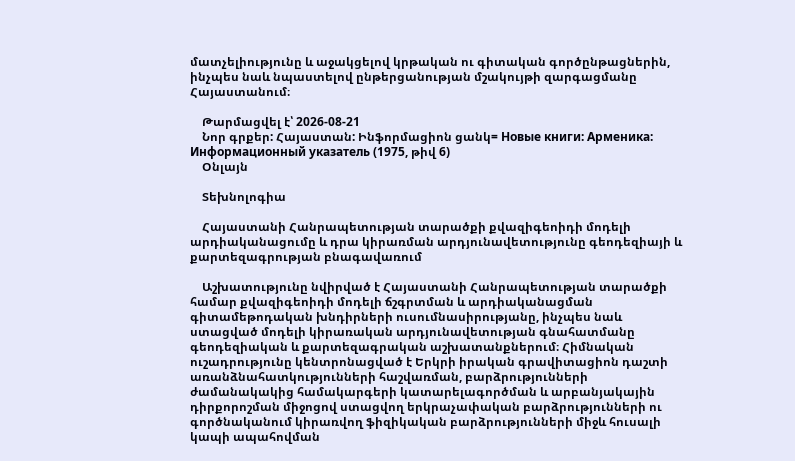մատչելիությունը և աջակցելով կրթական ու գիտական գործընթացներին, ինչպես նաև նպաստելով ընթերցանության մշակույթի զարգացմանը Հայաստանում։

    Թարմացվել է՝ 2026-08-21
    Նոր գրքեր: Հայաստան: Ինֆորմացիոն ցանկ= Новые книги: Арменика: Информационный указатель (1975, թիվ 6)
    Օնլայն

    Տեխնոլոգիա

    Հայաստանի Հանրապետության տարածքի քվազիգեոիդի մոդելի արդիականացումը և դրա կիրառման արդյունավետությունը գեոդեզիայի և քարտեզագրության բնագավառում

    Աշխատությունը նվիրված է Հայաստանի Հանրապետության տարածքի համար քվազիգեոիդի մոդելի ճշգրտման և արդիականացման գիտամեթոդական խնդիրների ուսումնասիրությանը, ինչպես նաև ստացված մոդելի կիրառական արդյունավետության գնահատմանը գեոդեզիական և քարտեզագրական աշխատանքներում։ Հիմնական ուշադրությունը կենտրոնացված է Երկրի իրական գրավիտացիոն դաշտի առանձնահատկությունների հաշվառման, բարձրությունների ժամանակակից համակարգերի կատարելագործման և արբանյակային դիրքորոշման միջոցով ստացվող երկրաչափական բարձրությունների ու գործնականում կիրառվող ֆիզիկական բարձրությունների միջև հուսալի կապի ապահովման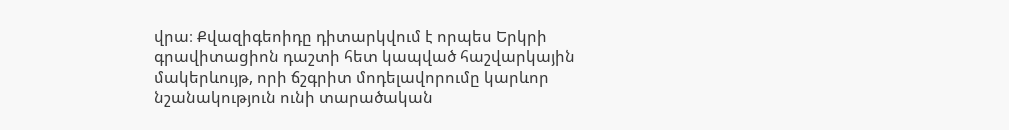վրա։ Քվազիգեոիդը դիտարկվում է որպես Երկրի գրավիտացիոն դաշտի հետ կապված հաշվարկային մակերևույթ, որի ճշգրիտ մոդելավորումը կարևոր նշանակություն ունի տարածական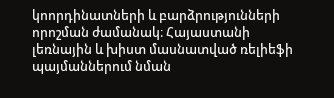կոորդինատների և բարձրությունների որոշման ժամանակ։ Հայաստանի լեռնային և խիստ մասնատված ռելիեֆի պայմաններում նման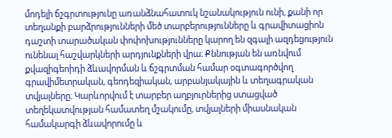մոդելի ճշգրտությունը առանձնահատուկ նշանակություն ունի, քանի որ տեղանքի բարձրությունների մեծ տարբերությունները և գրավիտացիոն դաշտի տարածական փոփոխությունները կարող են զգալի ազդեցություն ունենալ հաշվարկների արդյունքների վրա։ Քննության են առնվում քվազիգեոիդի ձևավորման և ճշգրտման համար օգտագործվող գրավիմետրական, գեոդեզիական, արբանյակային և տեղագրական տվյալները։ Կարևորվում է տարբեր աղբյուրներից ստացված տեղեկատվության համատեղ մշակումը, տվյալների միասնական համակարգի ձևավորումը և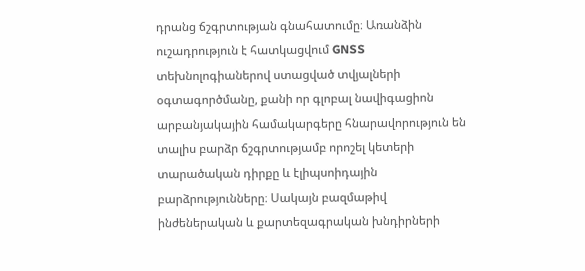դրանց ճշգրտության գնահատումը։ Առանձին ուշադրություն է հատկացվում GNSS տեխնոլոգիաներով ստացված տվյալների օգտագործմանը, քանի որ գլոբալ նավիգացիոն արբանյակային համակարգերը հնարավորություն են տալիս բարձր ճշգրտությամբ որոշել կետերի տարածական դիրքը և էլիպսոիդային բարձրությունները։ Սակայն բազմաթիվ ինժեներական և քարտեզագրական խնդիրների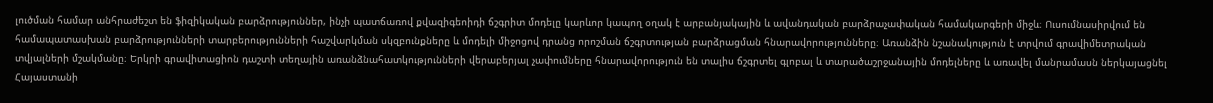լուծման համար անհրաժեշտ են ֆիզիկական բարձրություններ, ինչի պատճառով քվազիգեոիդի ճշգրիտ մոդելը կարևոր կապող օղակ է արբանյակային և ավանդական բարձրաչափական համակարգերի միջև։ Ուսումնասիրվում են համապատասխան բարձրությունների տարբերությունների հաշվարկման սկզբունքները և մոդելի միջոցով դրանց որոշման ճշգրտության բարձրացման հնարավորությունները։ Առանձին նշանակություն է տրվում գրավիմետրական տվյալների մշակմանը։ Երկրի գրավիտացիոն դաշտի տեղային առանձնահատկությունների վերաբերյալ չափումները հնարավորություն են տալիս ճշգրտել գլոբալ և տարածաշրջանային մոդելները և առավել մանրամասն ներկայացնել Հայաստանի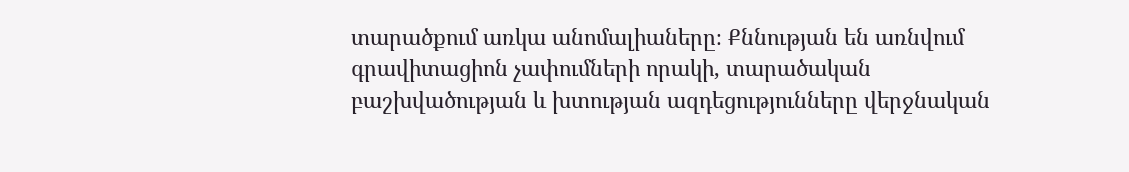տարածքում առկա անոմալիաները։ Քննության են առնվում գրավիտացիոն չափումների որակի, տարածական բաշխվածության և խտության ազդեցությունները վերջնական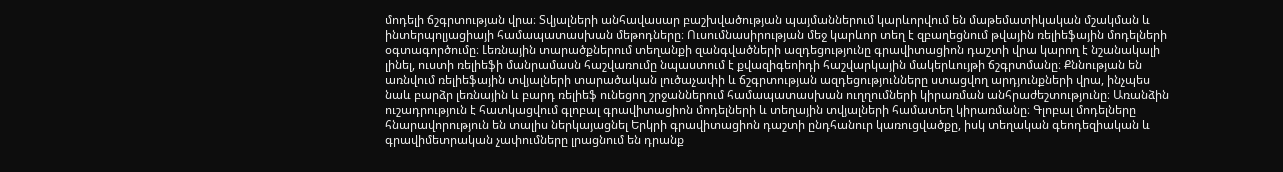մոդելի ճշգրտության վրա։ Տվյալների անհավասար բաշխվածության պայմաններում կարևորվում են մաթեմատիկական մշակման և ինտերպոլյացիայի համապատասխան մեթոդները։ Ուսումնասիրության մեջ կարևոր տեղ է զբաղեցնում թվային ռելիեֆային մոդելների օգտագործումը։ Լեռնային տարածքներում տեղանքի զանգվածների ազդեցությունը գրավիտացիոն դաշտի վրա կարող է նշանակալի լինել, ուստի ռելիեֆի մանրամասն հաշվառումը նպաստում է քվազիգեոիդի հաշվարկային մակերևույթի ճշգրտմանը։ Քննության են առնվում ռելիեֆային տվյալների տարածական լուծաչափի և ճշգրտության ազդեցությունները ստացվող արդյունքների վրա, ինչպես նաև բարձր լեռնային և բարդ ռելիեֆ ունեցող շրջաններում համապատասխան ուղղումների կիրառման անհրաժեշտությունը։ Առանձին ուշադրություն է հատկացվում գլոբալ գրավիտացիոն մոդելների և տեղային տվյալների համատեղ կիրառմանը։ Գլոբալ մոդելները հնարավորություն են տալիս ներկայացնել Երկրի գրավիտացիոն դաշտի ընդհանուր կառուցվածքը, իսկ տեղական գեոդեզիական և գրավիմետրական չափումները լրացնում են դրանք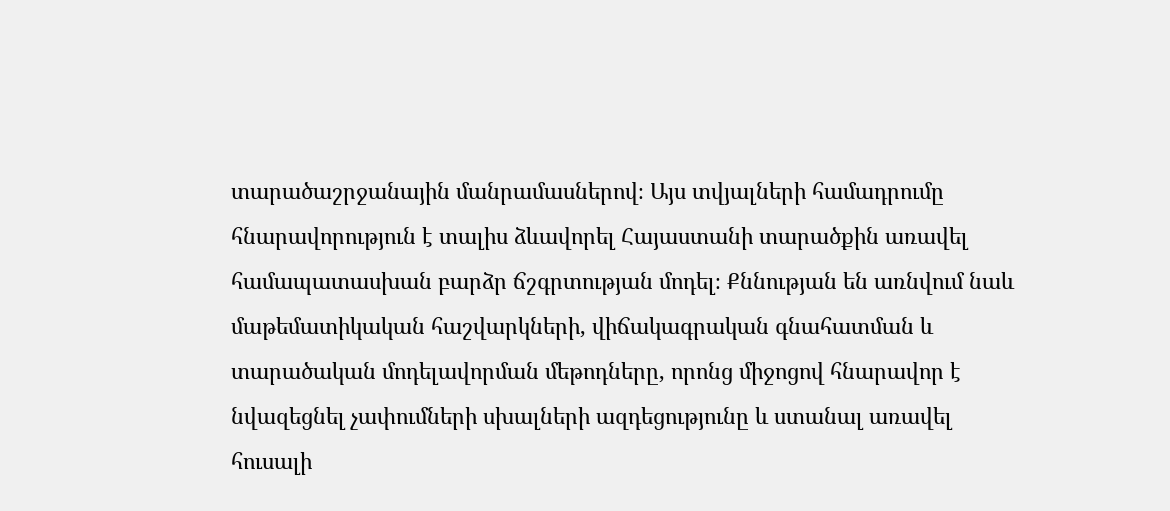տարածաշրջանային մանրամասներով։ Այս տվյալների համադրումը հնարավորություն է տալիս ձևավորել Հայաստանի տարածքին առավել համապատասխան բարձր ճշգրտության մոդել։ Քննության են առնվում նաև մաթեմատիկական հաշվարկների, վիճակագրական գնահատման և տարածական մոդելավորման մեթոդները, որոնց միջոցով հնարավոր է նվազեցնել չափումների սխալների ազդեցությունը և ստանալ առավել հուսալի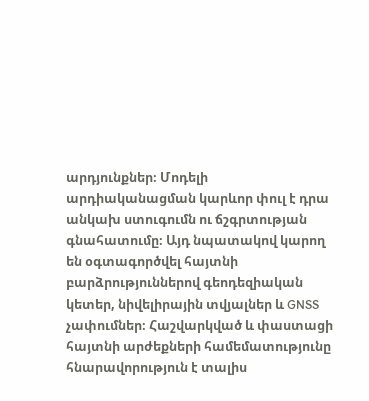արդյունքներ։ Մոդելի արդիականացման կարևոր փուլ է դրա անկախ ստուգումն ու ճշգրտության գնահատումը։ Այդ նպատակով կարող են օգտագործվել հայտնի բարձրություններով գեոդեզիական կետեր, նիվելիրային տվյալներ և GNSS չափումներ։ Հաշվարկված և փաստացի հայտնի արժեքների համեմատությունը հնարավորություն է տալիս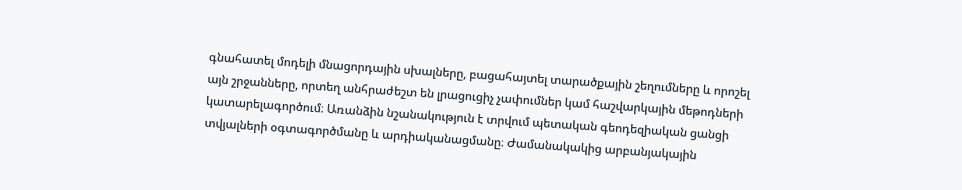գնահատել մոդելի մնացորդային սխալները, բացահայտել տարածքային շեղումները և որոշել այն շրջանները, որտեղ անհրաժեշտ են լրացուցիչ չափումներ կամ հաշվարկային մեթոդների կատարելագործում։ Առանձին նշանակություն է տրվում պետական գեոդեզիական ցանցի տվյալների օգտագործմանը և արդիականացմանը։ Ժամանակակից արբանյակային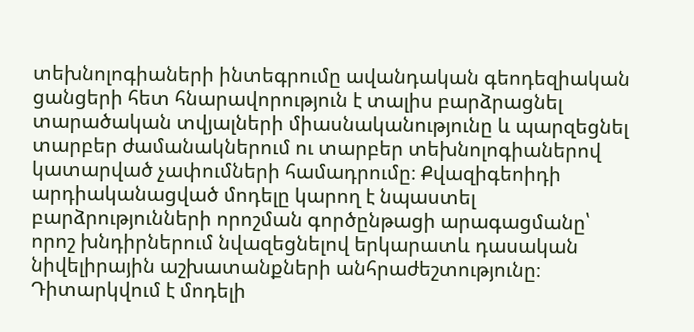տեխնոլոգիաների ինտեգրումը ավանդական գեոդեզիական ցանցերի հետ հնարավորություն է տալիս բարձրացնել տարածական տվյալների միասնականությունը և պարզեցնել տարբեր ժամանակներում ու տարբեր տեխնոլոգիաներով կատարված չափումների համադրումը։ Քվազիգեոիդի արդիականացված մոդելը կարող է նպաստել բարձրությունների որոշման գործընթացի արագացմանը՝ որոշ խնդիրներում նվազեցնելով երկարատև դասական նիվելիրային աշխատանքների անհրաժեշտությունը։ Դիտարկվում է մոդելի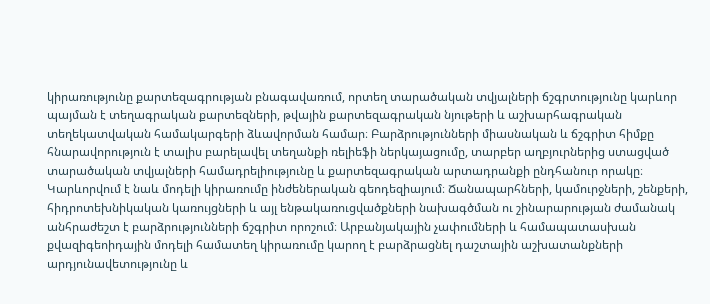կիրառությունը քարտեզագրության բնագավառում, որտեղ տարածական տվյալների ճշգրտությունը կարևոր պայման է տեղագրական քարտեզների, թվային քարտեզագրական նյութերի և աշխարհագրական տեղեկատվական համակարգերի ձևավորման համար։ Բարձրությունների միասնական և ճշգրիտ հիմքը հնարավորություն է տալիս բարելավել տեղանքի ռելիեֆի ներկայացումը, տարբեր աղբյուրներից ստացված տարածական տվյալների համադրելիությունը և քարտեզագրական արտադրանքի ընդհանուր որակը։ Կարևորվում է նաև մոդելի կիրառումը ինժեներական գեոդեզիայում։ Ճանապարհների, կամուրջների, շենքերի, հիդրոտեխնիկական կառույցների և այլ ենթակառուցվածքների նախագծման ու շինարարության ժամանակ անհրաժեշտ է բարձրությունների ճշգրիտ որոշում։ Արբանյակային չափումների և համապատասխան քվազիգեոիդային մոդելի համատեղ կիրառումը կարող է բարձրացնել դաշտային աշխատանքների արդյունավետությունը և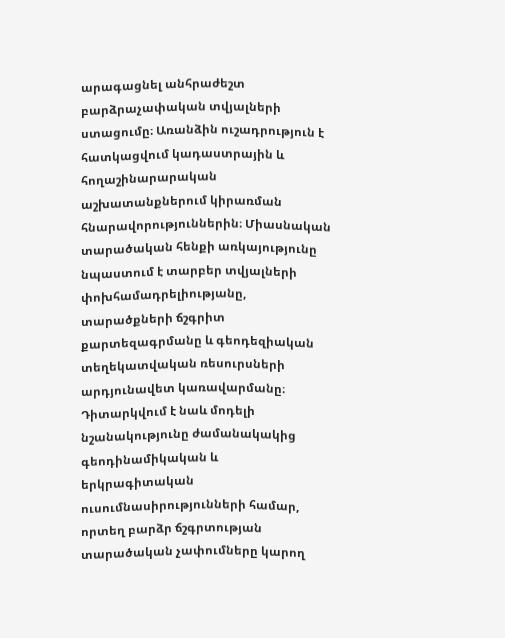արագացնել անհրաժեշտ բարձրաչափական տվյալների ստացումը։ Առանձին ուշադրություն է հատկացվում կադաստրային և հողաշինարարական աշխատանքներում կիրառման հնարավորություններին։ Միասնական տարածական հենքի առկայությունը նպաստում է տարբեր տվյալների փոխհամադրելիությանը, տարածքների ճշգրիտ քարտեզագրմանը և գեոդեզիական տեղեկատվական ռեսուրսների արդյունավետ կառավարմանը։ Դիտարկվում է նաև մոդելի նշանակությունը ժամանակակից գեոդինամիկական և երկրագիտական ուսումնասիրությունների համար, որտեղ բարձր ճշգրտության տարածական չափումները կարող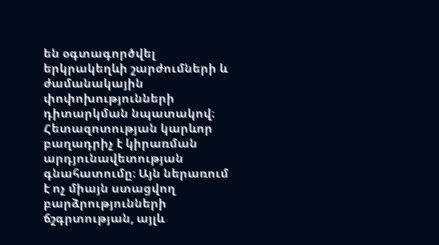են օգտագործվել երկրակեղևի շարժումների և ժամանակային փոփոխությունների դիտարկման նպատակով։ Հետազոտության կարևոր բաղադրիչ է կիրառման արդյունավետության գնահատումը։ Այն ներառում է ոչ միայն ստացվող բարձրությունների ճշգրտության, այլև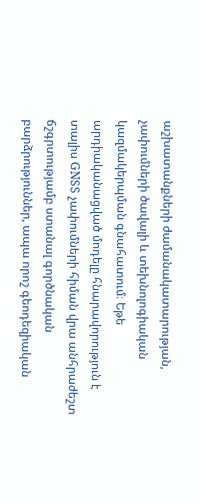աշխատանքների ժամանակատարության, չափումների ծավալի և տեխնոլոգիական կազմակերպման գնահատում։ Եթե արդիականացված մոդելը հնարավորություն է տալիս GNSS չափումների հիման վրա անհրաժեշտ ճշգրտությամբ ստանալ գործնական բարձրություններ, ապա որոշ գեոդեզիական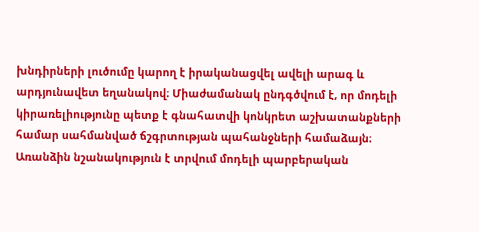խնդիրների լուծումը կարող է իրականացվել ավելի արագ և արդյունավետ եղանակով։ Միաժամանակ ընդգծվում է, որ մոդելի կիրառելիությունը պետք է գնահատվի կոնկրետ աշխատանքների համար սահմանված ճշգրտության պահանջների համաձայն։ Առանձին նշանակություն է տրվում մոդելի պարբերական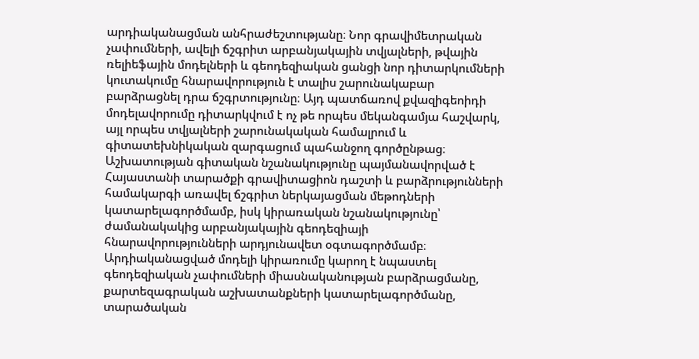արդիականացման անհրաժեշտությանը։ Նոր գրավիմետրական չափումների, ավելի ճշգրիտ արբանյակային տվյալների, թվային ռելիեֆային մոդելների և գեոդեզիական ցանցի նոր դիտարկումների կուտակումը հնարավորություն է տալիս շարունակաբար բարձրացնել դրա ճշգրտությունը։ Այդ պատճառով քվազիգեոիդի մոդելավորումը դիտարկվում է ոչ թե որպես մեկանգամյա հաշվարկ, այլ որպես տվյալների շարունակական համալրում և գիտատեխնիկական զարգացում պահանջող գործընթաց։ Աշխատության գիտական նշանակությունը պայմանավորված է Հայաստանի տարածքի գրավիտացիոն դաշտի և բարձրությունների համակարգի առավել ճշգրիտ ներկայացման մեթոդների կատարելագործմամբ, իսկ կիրառական նշանակությունը՝ ժամանակակից արբանյակային գեոդեզիայի հնարավորությունների արդյունավետ օգտագործմամբ։ Արդիականացված մոդելի կիրառումը կարող է նպաստել գեոդեզիական չափումների միասնականության բարձրացմանը, քարտեզագրական աշխատանքների կատարելագործմանը, տարածական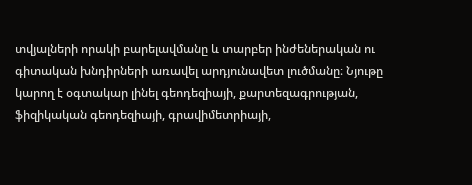տվյալների որակի բարելավմանը և տարբեր ինժեներական ու գիտական խնդիրների առավել արդյունավետ լուծմանը։ Նյութը կարող է օգտակար լինել գեոդեզիայի, քարտեզագրության, ֆիզիկական գեոդեզիայի, գրավիմետրիայի,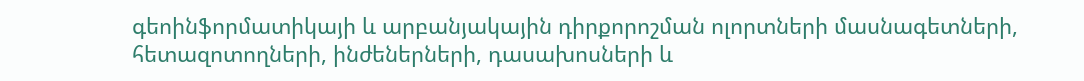գեոինֆորմատիկայի և արբանյակային դիրքորոշման ոլորտների մասնագետների, հետազոտողների, ինժեներների, դասախոսների և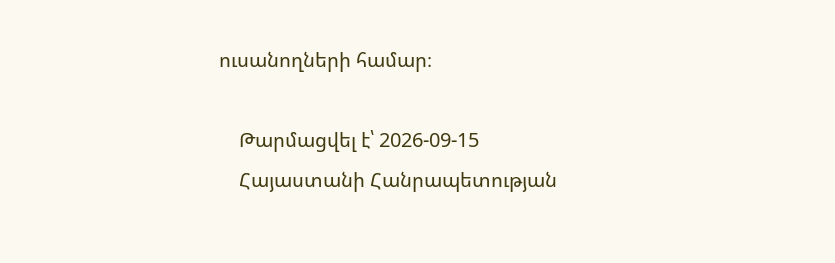ուսանողների համար։

    Թարմացվել է՝ 2026-09-15
    Հայաստանի Հանրապետության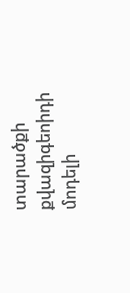տարածքի քվազիգեոիդի մոդելի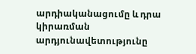արդիականացումը և դրա կիրառման արդյունավետությունը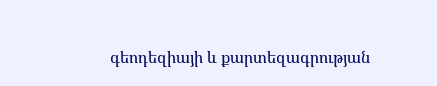գեոդեզիայի և քարտեզագրության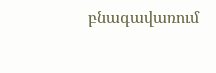բնագավառում